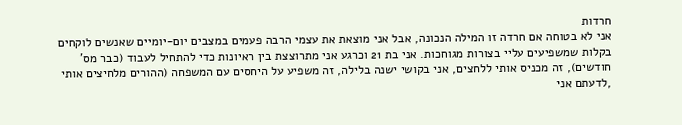חרדות
אני לא בטוחה אם חרדה זו המילה הנכונה, אבל אני מוצאת את עצמי הרבה פעמים במצבים יום-יומיים שאנשים לוקחים בקלות שמשפיעים עליי בצורות מגוחכות. אני בת 21 וכרגע אני מתרוצצת בין ראיונות כדי להתחיל לעבוד (כבר מס' חודשים), זה מכניס אותי ללחצים, אני בקושי ישנה בלילה, זה משפיע על היחסים עם המשפחה (ההורים מלחיצים אותי ,לדעתם אני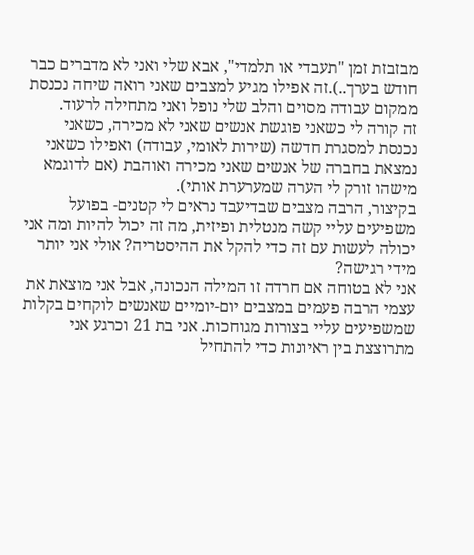מבזבזת זמן "תעבדי או תלמדי", אבא שלי ואני לא מדברים כבר חודש בערך..).זה אפילו מגיע למצבים שאני רואה שיחה נכנסת ממקום עבודה מסוים והלב שלי נופל ואני מתחילה לרעוד.
זה קורה לי כשאני פוגשת אנשים שאני לא מכירה, כשאני נכנסת למסגרת חדשה (שירות לאומי, עבודה) ואפילו כשאני נמצאת בחברה של אנשים שאני מכירה ואוהבת (אם לדוגמא מישהו זורק לי הערה שמערערת אותי).
בקיצור, הרבה מצבים שבדיעבד נראים לי קטנים- בפועל משפיעים עליי קשה מנטלית ופיזית, מה זה יכול להיות ומה אני יכולה לעשות עם זה כדי להקל את ההיסטריה? אולי אני יותר מידי רגישה?
אני לא בטוחה אם חרדה זו המילה הנכונה, אבל אני מוצאת את עצמי הרבה פעמים במצבים יום-יומיים שאנשים לוקחים בקלות שמשפיעים עליי בצורות מגוחכות. אני בת 21 וכרגע אני מתרוצצת בין ראיונות כדי להתחיל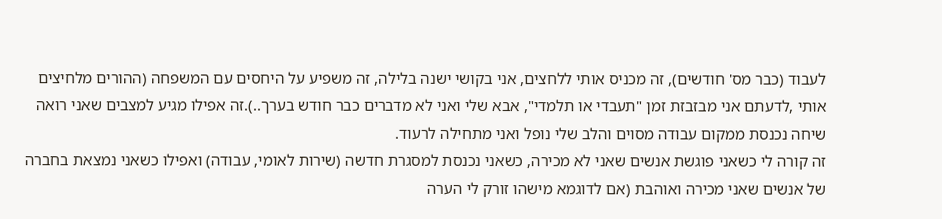לעבוד (כבר מס' חודשים), זה מכניס אותי ללחצים, אני בקושי ישנה בלילה, זה משפיע על היחסים עם המשפחה (ההורים מלחיצים אותי ,לדעתם אני מבזבזת זמן "תעבדי או תלמדי", אבא שלי ואני לא מדברים כבר חודש בערך..).זה אפילו מגיע למצבים שאני רואה שיחה נכנסת ממקום עבודה מסוים והלב שלי נופל ואני מתחילה לרעוד.
זה קורה לי כשאני פוגשת אנשים שאני לא מכירה, כשאני נכנסת למסגרת חדשה (שירות לאומי, עבודה) ואפילו כשאני נמצאת בחברה של אנשים שאני מכירה ואוהבת (אם לדוגמא מישהו זורק לי הערה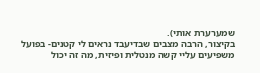שמערערת אותי).
בקיצור, הרבה מצבים שבדיעבד נראים לי קטנים- בפועל משפיעים עליי קשה מנטלית ופיזית, מה זה יכול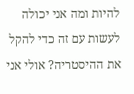להיות ומה אני יכולה לעשות עם זה כדי להקל את ההיסטריה? אולי אני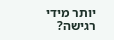יותר מידי רגישה?